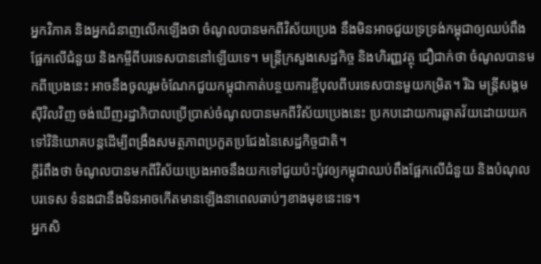អ្នកវិភាគ និងអ្នកជំនាញលើកឡើងថា ចំណូលបានមកពីវិស័យប្រេង នឹងមិនអាចជួយទ្រទ្រង់កម្ពុជាឲ្យឈប់ពឹងផ្អែកលើជំនួយ និងកម្ចីពីបរទេសបាននៅឡើយទេ។ មន្ត្រីក្រសួងសេដ្ឋកិច្ច និងហិរញ្ញវត្ថុ ជឿជាក់ថា ចំណូលបានមកពីប្រេងនេះ អាចនឹងចូលរួមចំណែកជួយកម្ពុជាកាត់បន្ថយការខ្ចីបុលពីបរទេសបានមួយកម្រិត។ រីឯ មន្ត្រីសង្គមស៊ីវិលវិញ ចង់ឃើញរដ្ឋាភិបាលប្រើប្រាស់ចំណូលបានមកពីវិស័យប្រេងនេះ ប្រកបដោយការឆ្លាតវ័យដោយយកទៅវិនិយោគបន្តដើម្បីពង្រឹងសមត្ថភាពប្រកួតប្រជែងនៃសេដ្ឋកិច្ចជាតិ។
ក្តីរំពឹងថា ចំណូលបានមកពីវិស័យប្រេងអាចនឹងយកទៅជួយប៉ះប៉ូវឲ្យកម្ពុជាឈប់ពឹងផ្អែកលើជំនួយ និងបំណុលបរទេស ទំនងជានឹងមិនអាចកើតមានឡើងនាពេលឆាប់ៗខាងមុខនេះទេ។
អ្នកសិ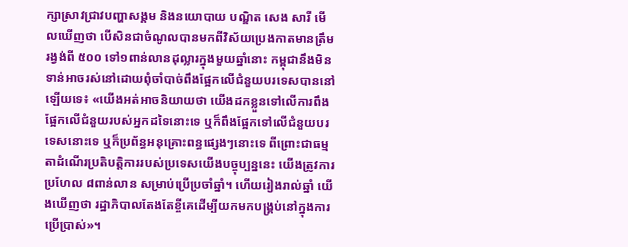ក្សាស្រាវជ្រាវបញ្ហាសង្គម និងនយោបាយ បណ្ឌិត សេង សារី មើលឃើញថា បើសិនជាចំណូលបានមកពីវិស័យប្រេងកាតមានត្រឹមរង្វង់ពី ៥០០ ទៅ១ពាន់លានដុល្លារក្នុងមួយឆ្នាំនោះ កម្ពុជានឹងមិនទាន់អាចរស់នៅដោយពុំចាំបាច់ពឹងផ្អែកលើជំនួយបរទេសបាននៅឡើយទេ៖ «យើងអត់អាចនិយាយថា យើងដកខ្លួនទៅលើការពឹងផ្អែកលើជំនួយរបស់អ្នកដទៃនោះទេ ឬក៏ពឹងផ្អែកទៅលើជំនួយបរទេសនោះទេ ឬក៏ប្រព័ន្ធអនុគ្រោះពន្ធផ្សេងៗនោះទេ ពីព្រោះជាធម្មតាដំណើរប្រតិបត្តិការរបស់ប្រទេសយើងបច្ចុប្បន្ននេះ យើងត្រូវការប្រហែល ៨ពាន់លាន សម្រាប់ប្រើប្រចាំឆ្នាំ។ ហើយរៀងរាល់ឆ្នាំ យើងឃើញថា រដ្ឋាភិបាលតែងតែខ្ចីគេដើម្បីយកមកបង្គ្រប់នៅក្នុងការប្រើប្រាស់»។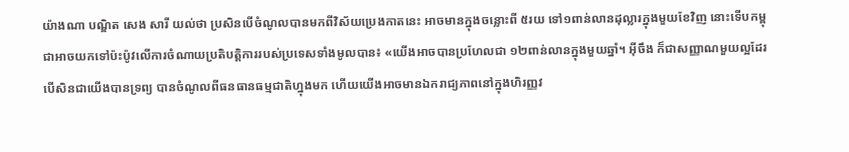យ៉ាងណា បណ្ឌិត សេង សារី យល់ថា ប្រសិនបើចំណូលបានមកពីវិស័យប្រេងកាតនេះ អាចមានក្នុងចន្លោះពី ៥រយ ទៅ១ពាន់លានដុល្លារក្នុងមួយខែវិញ នោះទើបកម្ពុជាអាចយកទៅប៉ះប៉ូវលើការចំណាយប្រតិបត្តិការរបស់ប្រទេសទាំងមូលបាន៖ «យើងអាចបានប្រហែលជា ១២ពាន់លានក្នុងមួយឆ្នាំ។ អ៊ីចឹង ក៏ជាសញ្ញាណមួយល្អដែរ បើសិនជាយើងបានទ្រព្យ បានចំណូលពីធនធានធម្មជាតិហ្នុងមក ហើយយើងអាចមានឯករាជ្យភាពនៅក្នុងហិរញ្ញវ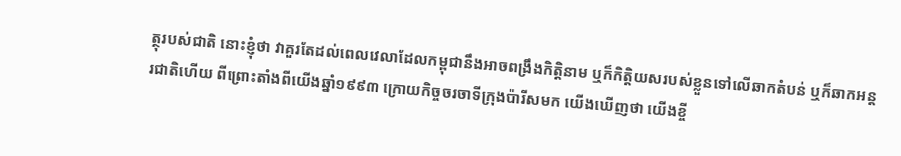ត្ថុរបស់ជាតិ នោះខ្ញុំថា វាគួរតែដល់ពេលវេលាដែលកម្ពុជានឹងអាចពង្រឹងកិត្តិនាម ឬក៏កិត្តិយសរបស់ខ្លួនទៅលើឆាកតំបន់ ឬក៏ឆាកអន្តរជាតិហើយ ពីព្រោះតាំងពីយើងឆ្នាំ១៩៩៣ ក្រោយកិច្ចចរចាទីក្រុងប៉ារីសមក យើងឃើញថា យើងខ្ចី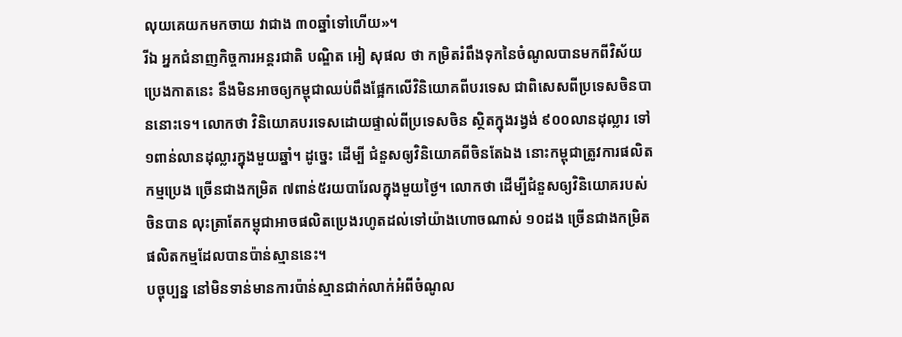លុយគេយកមកចាយ វាជាង ៣០ឆ្នាំទៅហើយ»។
រីឯ អ្នកជំនាញកិច្ចការអន្តរជាតិ បណ្ឌិត អៀ សុផល ថា កម្រិតរំពឹងទុកនៃចំណូលបានមកពីវិស័យប្រេងកាតនេះ នឹងមិនអាចឲ្យកម្ពុជាឈប់ពឹងផ្អែកលើវិនិយោគពីបរទេស ជាពិសេសពីប្រទេសចិនបាននោះទេ។ លោកថា វិនិយោគបរទេសដោយផ្ទាល់ពីប្រទេសចិន ស្ថិតក្នុងរង្វង់ ៩០០លានដុល្លារ ទៅ១ពាន់លានដុល្លារក្នុងមួយឆ្នាំ។ ដូច្នេះ ដើម្បី ជំនួសឲ្យវិនិយោគពីចិនតែឯង នោះកម្ពុជាត្រូវការផលិតកម្មប្រេង ច្រើនជាងកម្រិត ៧ពាន់៥រយបារែលក្នុងមួយថ្ងៃ។ លោកថា ដើម្បីជំនួសឲ្យវិនិយោគរបស់ចិនបាន លុះត្រាតែកម្ពុជាអាចផលិតប្រេងរហូតដល់ទៅយ៉ាងហោចណាស់ ១០ដង ច្រើនជាងកម្រិតផលិតកម្មដែលបានប៉ាន់ស្មាននេះ។
បច្ចុប្បន្ន នៅមិនទាន់មានការប៉ាន់ស្មានជាក់លាក់អំពីចំណូល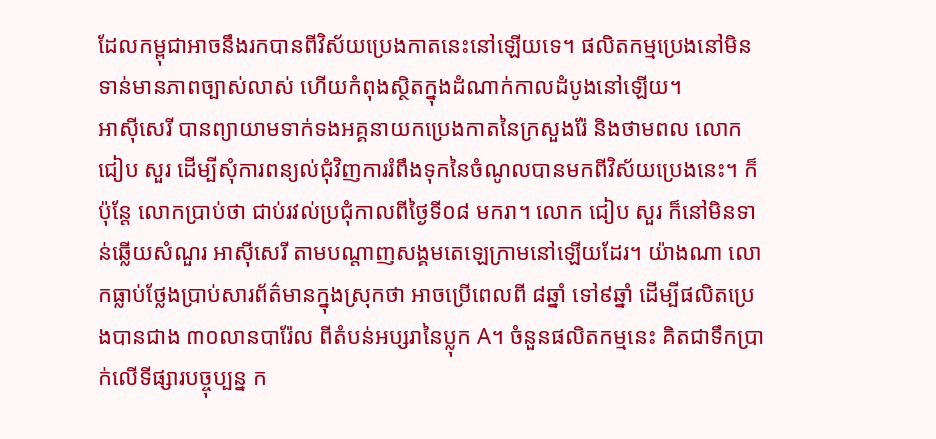ដែលកម្ពុជាអាចនឹងរកបានពីវិស័យប្រេងកាតនេះនៅឡើយទេ។ ផលិតកម្មប្រេងនៅមិនទាន់មានភាពច្បាស់លាស់ ហើយកំពុងស្ថិតក្នុងដំណាក់កាលដំបូងនៅឡើយ។
អាស៊ីសេរី បានព្យាយាមទាក់ទងអគ្គនាយកប្រេងកាតនៃក្រសួងរ៉ែ និងថាមពល លោក ជៀប សួរ ដើម្បីសុំការពន្យល់ជុំវិញការរំពឹងទុកនៃចំណូលបានមកពីវិស័យប្រេងនេះ។ ក៏ប៉ុន្តែ លោកប្រាប់ថា ជាប់រវល់ប្រជុំកាលពីថ្ងៃទី០៨ មករា។ លោក ជៀប សួរ ក៏នៅមិនទាន់ឆ្លើយសំណួរ អាស៊ីសេរី តាមបណ្តាញសង្គមតេឡេក្រាមនៅឡើយដែរ។ យ៉ាងណា លោកធ្លាប់ថ្លែងប្រាប់សារព័ត៌មានក្នុងស្រុកថា អាចប្រើពេលពី ៨ឆ្នាំ ទៅ៩ឆ្នាំ ដើម្បីផលិតប្រេងបានជាង ៣០លានបារ៉ែល ពីតំបន់អប្សរានៃប្លុក A។ ចំនួនផលិតកម្មនេះ គិតជាទឹកប្រាក់លើទីផ្សារបច្ចុប្បន្ន ក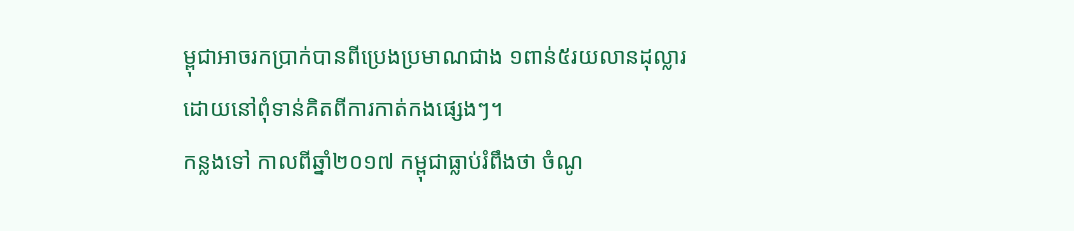ម្ពុជាអាចរកប្រាក់បានពីប្រេងប្រមាណជាង ១ពាន់៥រយលានដុល្លារ ដោយនៅពុំទាន់គិតពីការកាត់កងផ្សេងៗ។
កន្លងទៅ កាលពីឆ្នាំ២០១៧ កម្ពុជាធ្លាប់រំពឹងថា ចំណូ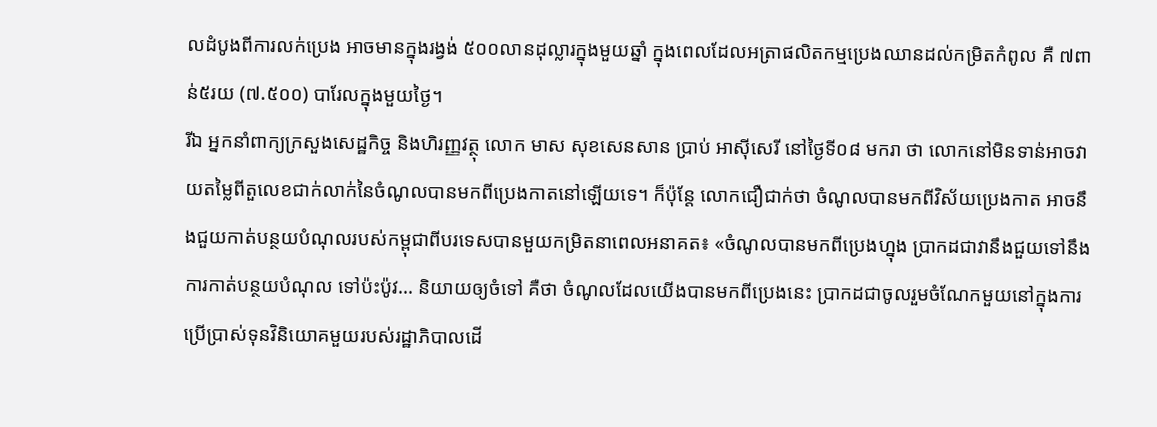លដំបូងពីការលក់ប្រេង អាចមានក្នុងរង្វង់ ៥០០លានដុល្លារក្នុងមួយឆ្នាំ ក្នុងពេលដែលអត្រាផលិតកម្មប្រេងឈានដល់កម្រិតកំពូល គឺ ៧ពាន់៥រយ (៧.៥០០) បារែលក្នុងមួយថ្ងៃ។
រីឯ អ្នកនាំពាក្យក្រសួងសេដ្ឋកិច្ច និងហិរញ្ញវត្ថុ លោក មាស សុខសេនសាន ប្រាប់ អាស៊ីសេរី នៅថ្ងៃទី០៨ មករា ថា លោកនៅមិនទាន់អាចវាយតម្លៃពីតួលេខជាក់លាក់នៃចំណូលបានមកពីប្រេងកាតនៅឡើយទេ។ ក៏ប៉ុន្តែ លោកជឿជាក់ថា ចំណូលបានមកពីវិស័យប្រេងកាត អាចនឹងជួយកាត់បន្ថយបំណុលរបស់កម្ពុជាពីបរទេសបានមួយកម្រិតនាពេលអនាគត៖ «ចំណូលបានមកពីប្រេងហ្នុង ប្រាកដជាវានឹងជួយទៅនឹងការកាត់បន្ថយបំណុល ទៅប៉ះប៉ូវ... និយាយឲ្យចំទៅ គឺថា ចំណូលដែលយើងបានមកពីប្រេងនេះ ប្រាកដជាចូលរួមចំណែកមួយនៅក្នុងការប្រើប្រាស់ទុនវិនិយោគមួយរបស់រដ្ឋាភិបាលដើ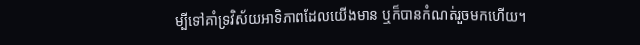ម្បីទៅគាំទ្រវិស័យអាទិភាពដែលយើងមាន ឬក៏បានកំណត់រួចមកហើយ។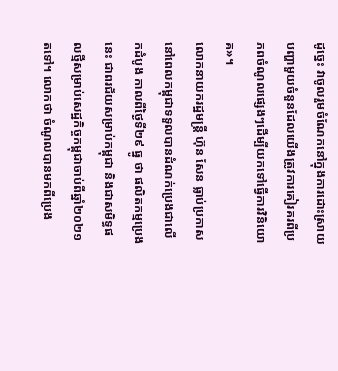ដូច្នេះ វាចូលរួមចំណែកនៅក្នុងការដោះស្រាយបញ្ហាមួយចំនួនដែលយើងត្រូវការគៀរគរពីប្រភពចំណូលផ្សេងៗដើម្បីយកទៅធ្វើការវិនិយោគ»។
លោកនាយករដ្ឋមន្ត្រី ហ៊ុន សែន ធ្លាប់ប្រកាសនៅពេលកម្ពុជាទទួលបានដំណក់ប្រេងជាលើកដំបូង កាលពីថ្ងៃទី២៩ ធ្នូ ថា ផលិតកម្មប្រេងនេះ ជាពរជ័យសម្រាប់កម្ពុជា និងជាសមិទ្ធផលថ្មីសម្រាប់សេដ្ឋកិច្ចកម្ពុជាចាប់ពីឆ្នាំ២០២១ តទៅ។ លោកថា ចំណូលបានមកពីប្រេង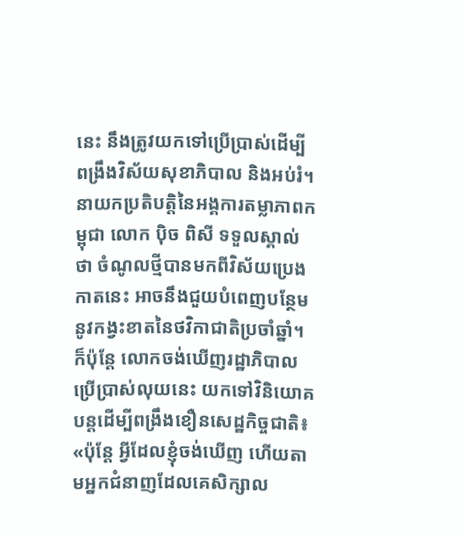នេះ នឹងត្រូវយកទៅប្រើប្រាស់ដើម្បីពង្រឹងវិស័យសុខាភិបាល និងអប់រំ។
នាយកប្រតិបត្តិនៃអង្គការតម្លាភាពកម្ពុជា លោក ប៉ិច ពិសី ទទួលស្គាល់ថា ចំណូលថ្មីបានមកពីវិស័យប្រេងកាតនេះ អាចនឹងជួយបំពេញបន្ថែមនូវកង្វះខាតនៃថវិកាជាតិប្រចាំឆ្នាំ។ ក៏ប៉ុន្តែ លោកចង់ឃើញរដ្ឋាភិបាលប្រើប្រាស់លុយនេះ យកទៅវិនិយោគបន្តដើម្បីពង្រឹងខឿនសេដ្ឋកិច្ចជាតិ៖ «ប៉ុន្តែ អ្វីដែលខ្ញុំចង់ឃើញ ហើយតាមអ្នកជំនាញដែលគេសិក្សាល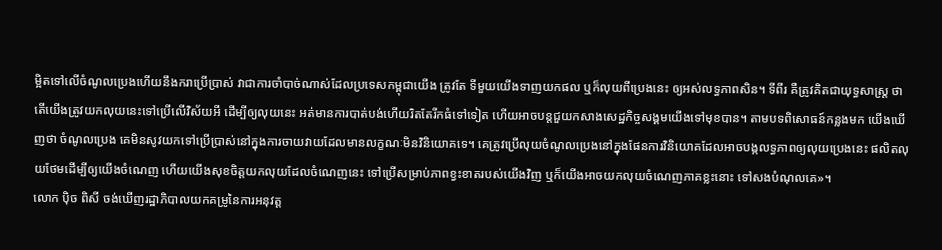ម្អិតទៅលើចំណូលប្រេងហើយនឹងករាប្រើប្រាស់ វាជាការចាំបាច់ណាស់ដែលប្រទេសកម្ពុជាយើង ត្រូវតែ ទីមួយយើងទាញយកផល ឬក៏លុយពីប្រេងនេះ ឲ្យអស់លទ្ធភាពសិន។ ទីពីរ គឺត្រូវគិតជាយុទ្ធសាស្ត្រ ថាតើយើងត្រូវយកលុយនេះទៅប្រើលើវិស័យអី ដើម្បីឲ្យលុយនេះ អត់មានការបាត់បង់ហើយរិតតែរីកធំទៅទៀត ហើយអាចបន្តជួយកសាងសេដ្ឋកិច្ចសង្គមយើងទៅមុខបាន។ តាមបទពិសោធន៍កន្លងមក យើងឃើញថា ចំណូលប្រេង គេមិនសូវយកទៅប្រើប្រាស់នៅក្នុងការចាយវាយដែលមានលក្ខណៈមិនវិនិយោគទេ។ គេត្រូវប្រើលុយចំណូលប្រេងនៅក្នុងផែនការវិនិយោគដែលអាចបង្កលទ្ធភាពឲ្យលុយប្រេងនេះ ផលិតលុយថែមដើម្បីឲ្យយើងចំណេញ ហើយយើងសុខចិត្តយកលុយដែលចំណេញនេះ ទៅប្រើសម្រាប់ភាពខ្វះខាតរបស់យើងវិញ ឬក៏យើងអាចយកលុយចំណេញភាគខ្លះនោះ ទៅសងបំណុលគេ»។
លោក ប៉ិច ពិសី ចង់ឃើញរដ្ឋាភិបាលយកគម្រូនៃការអនុវត្ត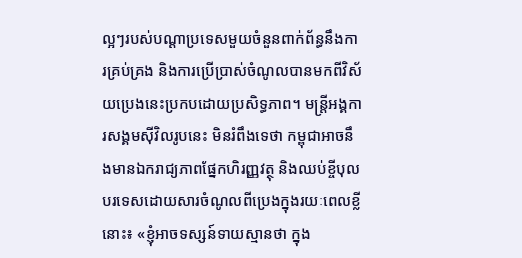ល្អៗរបស់បណ្ដាប្រទេសមួយចំនួនពាក់ព័ន្ធនឹងការគ្រប់គ្រង និងការប្រើប្រាស់ចំណូលបានមកពីវិស័យប្រេងនេះប្រកបដោយប្រសិទ្ធភាព។ មន្ត្រីអង្គការសង្គមស៊ីវិលរូបនេះ មិនរំពឹងទេថា កម្ពុជាអាចនឹងមានឯករាជ្យភាពផ្នែកហិរញ្ញវត្ថុ និងឈប់ខ្ចីបុលបរទេសដោយសារចំណូលពីប្រេងក្នុងរយៈពេលខ្លីនោះ៖ «ខ្ញុំអាចទស្សន៍ទាយស្មានថា ក្នុង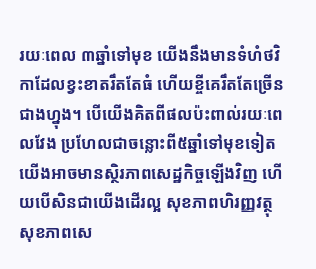រយៈពេល ៣ឆ្នាំទៅមុខ យើងនឹងមានទំហំថវិកាដែលខ្វះខាតរឹតតែធំ ហើយខ្ចីគេរឹតតែច្រើនជាងហ្នុង។ បើយើងគិតពីផលប៉ះពាល់រយៈពេលវែង ប្រហែលជាចន្លោះពី៥ឆ្នាំទៅមុខទៀត យើងអាចមានស្ថិរភាពសេដ្ឋកិច្ចឡើងវិញ ហើយបើសិនជាយើងដើរល្អ សុខភាពហិរញ្ញវត្ថុ សុខភាពសេ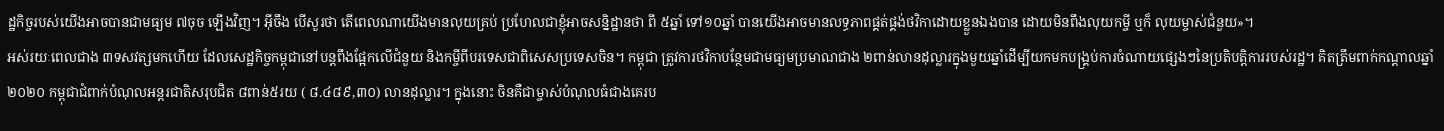ដ្ឋកិច្ចរបស់យើងអាចបានជាមធ្យម ៧ចុច ឡើងវិញ។ អ៊ីចឹង បើសួរថា តើពេលណាយើងមានលុយគ្រប់ ប្រហែលជាខ្ញុំអាចសន្និដ្ឋានថា ពី ៥ឆ្នាំ ទៅ១០ឆ្នាំ បានយើងអាចមានលទ្ធភាពផ្គត់ផ្គង់ថវិកាដោយខ្លួនឯងបាន ដោយមិនពឹងលុយកម្ចី ឬក៏ លុយម្ចាស់ជំនួយ»។
អស់រយៈពេលជាង ៣ទសវត្សមកហើយ ដែលសេដ្ឋកិច្ចកម្ពុជានៅបន្តពឹងផ្អែកលើជំនួយ និងកម្ចីពីបរទេសជាពិសេសប្រទេសចិន។ កម្ពុជា ត្រូវការថវិកាបន្ថែមជាមធ្យមប្រមាណជាង ២ពាន់លានដុល្លារក្នុងមួយឆ្នាំដើម្បីយកមកបង្គ្រប់ការចំណាយផ្សេងៗនៃប្រតិបត្តិការរបស់រដ្ឋ។ គិតត្រឹមពាក់កណ្តាលឆ្នាំ២០២០ កម្ពុជាជំពាក់បំណុលអន្តរជាតិសរុបជិត ៨ពាន់៥រយ ( ៨.៤៨៩,៣០) លានដុល្លារ។ ក្នុងនោះ ចិនគឺជាម្ចាស់បំណុលធំជាងគេរប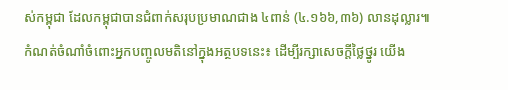ស់កម្ពុជា ដែលកម្ពុជាបានជំពាក់សរុបប្រមាណជាង ៤ពាន់ (៤.១៦៦,៣៦) លានដុល្លារ៕
កំណត់ចំណាំចំពោះអ្នកបញ្ចូលមតិនៅក្នុងអត្ថបទនេះ៖ ដើម្បីរក្សាសេចក្ដីថ្លៃថ្នូរ យើង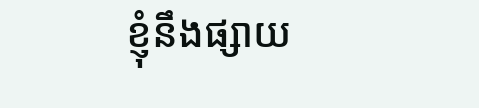ខ្ញុំនឹងផ្សាយ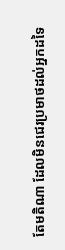តែមតិណា ដែលមិនជេរប្រមាថដល់អ្នកដទៃ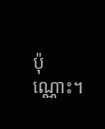ប៉ុណ្ណោះ។